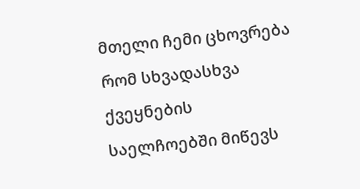მთელი ჩემი ცხოვრება რომ სხვადასხვა ქვეყნების საელჩოებში მიწევს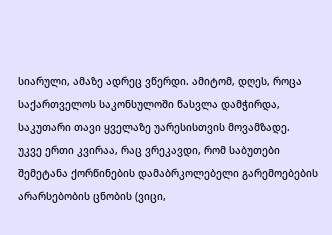სიარული, ამაზე ადრეც ვწერდი. ამიტომ, დღეს, როცა საქართველოს საკონსულოში წასვლა დამჭირდა, საკუთარი თავი ყველაზე უარესისთვის მოვამზადე.
უკვე ერთი კვირაა, რაც ვრეკავდი, რომ საბუთები შემეტანა ქორწინების დამაბრკოლებელი გარემოებების არარსებობის ცნობის (ვიცი,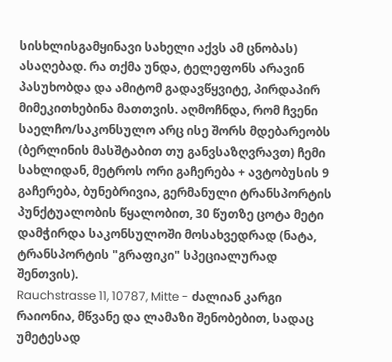სისხლისგამყინავი სახელი აქვს ამ ცნობას) ასაღებად. რა თქმა უნდა, ტელეფონს არავინ პასუხობდა და ამიტომ გადავწყვიტე, პირდაპირ მიმეკითხებინა მათთვის. აღმოჩნდა, რომ ჩვენი საელჩო/საკონსულო არც ისე შორს მდებარეობს (ბერლინის მასშტაბით თუ განვსაზღვრავთ) ჩემი სახლიდან, მეტროს ორი გაჩერება + ავტობუსის 9 გაჩერება, ბუნებრივია, გერმანული ტრანსპორტის პუნქტუალობის წყალობით, 30 წუთზე ცოტა მეტი დამჭირდა საკონსულოში მოსახვედრად (ნატა, ტრანსპორტის "გრაფიკი" სპეციალურად შენთვის).
Rauchstrasse 11, 10787, Mitte - ძალიან კარგი რაიონია, მწვანე და ლამაზი შენობებით, სადაც უმეტესად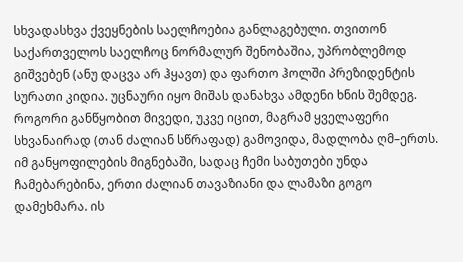სხვადასხვა ქვეყნების საელჩოებია განლაგებული. თვითონ საქართველოს საელჩოც ნორმალურ შენობაშია, უპრობლემოდ გიშვებენ (ანუ დაცვა არ ჰყავთ) და ფართო ჰოლში პრეზიდენტის სურათი კიდია. უცნაური იყო მიშას დანახვა ამდენი ხნის შემდეგ.
როგორი განწყობით მივედი, უკვე იცით, მაგრამ ყველაფერი სხვანაირად (თან ძალიან სწრაფად) გამოვიდა, მადლობა ღმ–ერთს. იმ განყოფილების მიგნებაში, სადაც ჩემი საბუთები უნდა ჩამებარებინა, ერთი ძალიან თავაზიანი და ლამაზი გოგო დამეხმარა. ის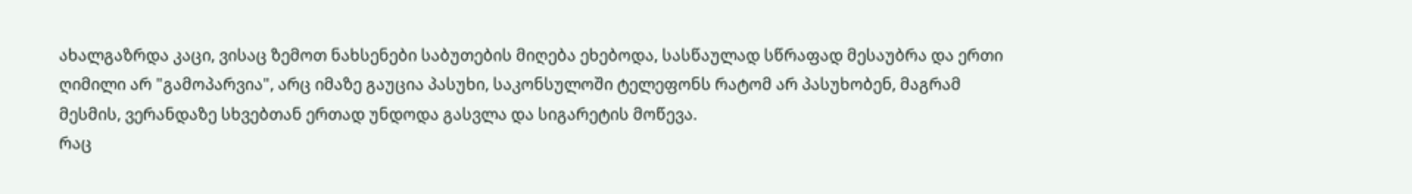ახალგაზრდა კაცი, ვისაც ზემოთ ნახსენები საბუთების მიღება ეხებოდა, სასწაულად სწრაფად მესაუბრა და ერთი ღიმილი არ "გამოპარვია", არც იმაზე გაუცია პასუხი, საკონსულოში ტელეფონს რატომ არ პასუხობენ, მაგრამ მესმის, ვერანდაზე სხვებთან ერთად უნდოდა გასვლა და სიგარეტის მოწევა.
რაც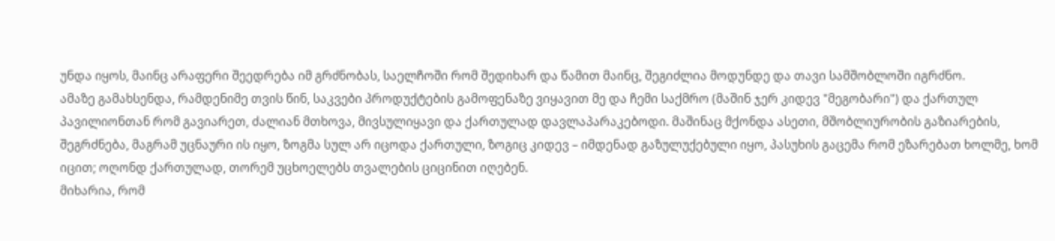უნდა იყოს, მაინც არაფერი შეედრება იმ გრძნობას, საელჩოში რომ შედიხარ და წამით მაინც, შეგიძლია მოდუნდე და თავი სამშობლოში იგრძნო.
ამაზე გამახსენდა, რამდენიმე თვის წინ, საკვები პროდუქტების გამოფენაზე ვიყავით მე და ჩემი საქმრო (მაშინ ჯერ კიდევ "მეგობარი") და ქართულ პავილიონთან რომ გავიარეთ, ძალიან მთხოვა, მივსულიყავი და ქართულად დავლაპარაკებოდი. მაშინაც მქონდა ასეთი, მშობლიურობის გაზიარების, შეგრძნება, მაგრამ უცნაური ის იყო, ზოგმა სულ არ იცოდა ქართული, ზოგიც კიდევ – იმდენად გაზულუქებული იყო, პასუხის გაცემა რომ ეზარებათ ხოლმე, ხომ იცით; ოღონდ ქართულად, თორემ უცხოელებს თვალების ციცინით იღებენ.
მიხარია, რომ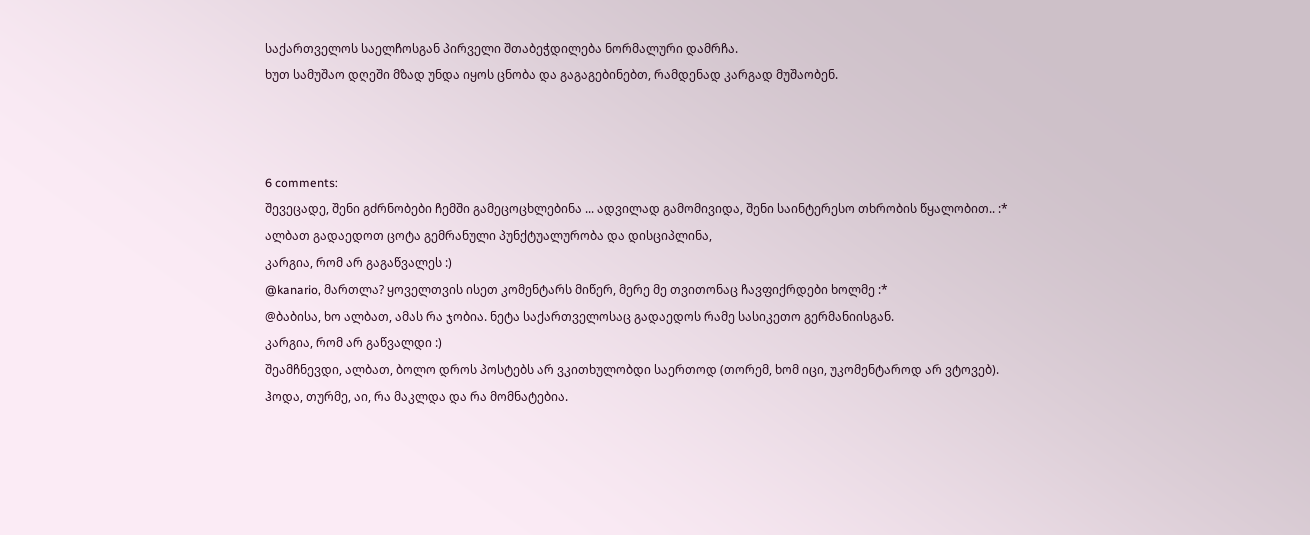საქართველოს საელჩოსგან პირველი შთაბეჭდილება ნორმალური დამრჩა.
ხუთ სამუშაო დღეში მზად უნდა იყოს ცნობა და გაგაგებინებთ, რამდენად კარგად მუშაობენ.



6 comments:
შევეცადე, შენი გძრნობები ჩემში გამეცოცხლებინა ... ადვილად გამომივიდა, შენი საინტერესო თხრობის წყალობით.. :*
ალბათ გადაედოთ ცოტა გემრანული პუნქტუალურობა და დისციპლინა,
კარგია, რომ არ გაგაწვალეს :)
@kanario, მართლა? ყოველთვის ისეთ კომენტარს მიწერ, მერე მე თვითონაც ჩავფიქრდები ხოლმე :*
@ბაბისა, ხო ალბათ, ამას რა ჯობია. ნეტა საქართველოსაც გადაედოს რამე სასიკეთო გერმანიისგან.
კარგია, რომ არ გაწვალდი :)
შეამჩნევდი, ალბათ, ბოლო დროს პოსტებს არ ვკითხულობდი საერთოდ (თორემ, ხომ იცი, უკომენტაროდ არ ვტოვებ). ჰოდა, თურმე, აი, რა მაკლდა და რა მომნატებია.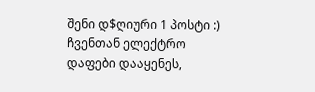შენი დ$ღიური 1 პოსტი :)
ჩვენთან ელექტრო დაფები დააყენეს,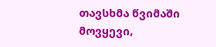თავსხმა წვიმაში მოვყევი,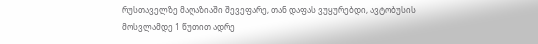რუსთაველზე მაღაზიაში შევეფარე, თან დაფას ვუყურებდი, ავტობუსის მოსვლამდე 1 წუთით ადრე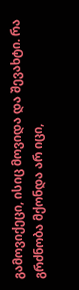გამოვიქეცი, ისიც მოვიდა და შევახტი. რა გრძნობა მქონდა არ იცი,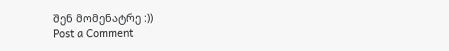შენ მომენატრე :))
Post a Comment